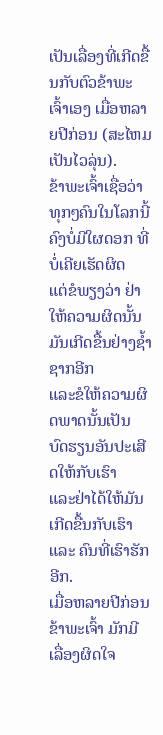ເປັນເລື່ອງທີ່ເກີດຂື້ນກັບຕົວຂ້າພະເຈົ້າເອງ ເມື່ອຫລາຍປີກ່ອນ (ສະໄຫມເປັນໄວລຸ່ນ).
ຂ້າພະເຈົ້າເຊື່ອວ່າ ທຸກໆຄົນໃນໂລກນີ້ ຄົງບໍ່ມີໃຜດອກ ທີ່ບໍ່ເຄີຍເຮັດຜິດ
ແຕ່ຂໍພຽງວ່າ ຢ່າໃຫ້ຄວາມຜິດນັ້ນມັນເກີດຂື້ນຢ່າງຊ້ຳຊາກອີກ
ແລະຂໍໃຫ້ຄວາມຜິດພາດນັ້ນເປັນ ບົດຮຽນອັນປະເສີດໃຫ້ກັບເຮົາ
ແລະຢ່າໄດ້ໃຫ້ມັນເກີດຂື້ນກັບເຮົາ ແລະ ຄົນທີ່ເຮົາຮັກອີກ.
ເມື່ອຫລາຍປີກ່ອນ ຂ້າພະເຈົ້າ ມັກມີເລື່ອງຜິດໃຈ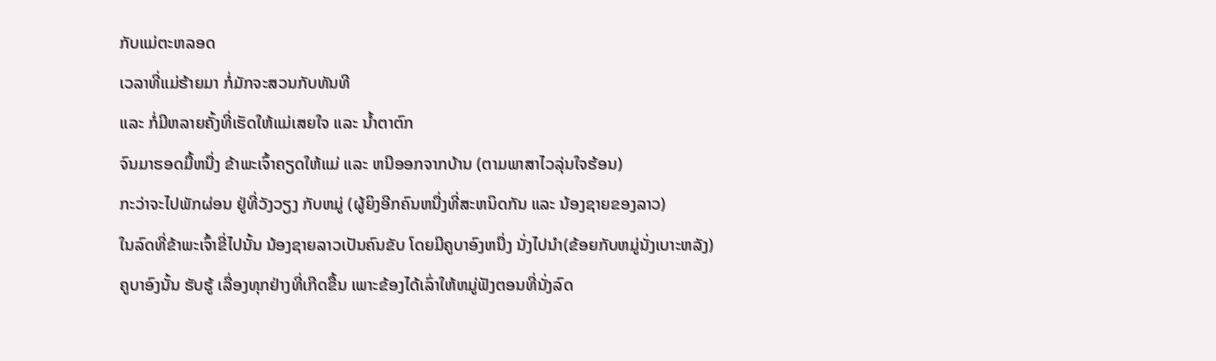ກັບແມ່ຕະຫລອດ
ເວລາທີ່ແມ່ຮ້າຍມາ ກໍ່ມັກຈະສວນກັບທັນທີ
ແລະ ກໍ່ມີຫລາຍຄັ້ງທີ່ເຮັດໃຫ້ແມ່ເສຍໃຈ ແລະ ນ້ຳຕາຕົກ
ຈົນມາຮອດມື້ຫນື່ງ ຂ້າພະເຈົ້າຄຽດໃຫ້ແມ່ ແລະ ຫນີອອກຈາກບ້ານ (ຕາມພາສາໄວລຸ່ນໃຈຮ້ອນ)
ກະວ່າຈະໄປພັກຜ່ອນ ຢູ່ທີ່ວັງວຽງ ກັບຫມູ່ (ຜູ້ຍິງອີກຄົນຫນື່ງທີ່ສະຫນິດກັນ ແລະ ນ້ອງຊາຍຂອງລາວ)
ໃນລົດທີ່ຂ້າພະເຈົ້າຂີ່ໄປນັ້ນ ນ້ອງຊາຍລາວເປັນຄົນຂັບ ໂດຍມີຄູບາອົງຫນື່ງ ນັ່ງໄປນຳ(ຂ້ອຍກັບຫມູ່ນັ່ງເບາະຫລັງ)
ຄູບາອົງນັ້ນ ຮັບຮູ້ ເລື່ອງທຸກຢ່າງທີ່ເກີດຂື້ນ ເພາະຂ້ອງໄດ້ເລົ່າໃຫ້ຫມູ່ຟັງຕອນທີ່ນັ່ງລົດ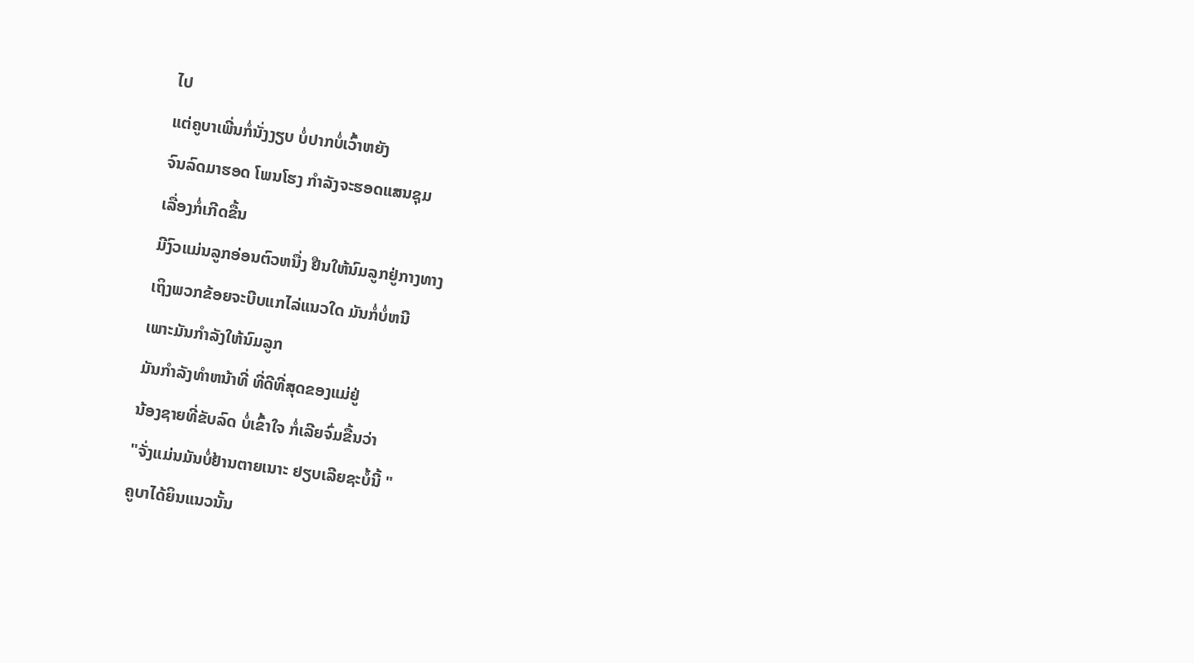ໄປ
ແຕ່ຄູບາເພີ່ນກໍ່ນັ່ງງຽບ ບໍ່ປາກບໍ່ເວົ້າຫຍັງ
ຈົນລົດມາຮອດ ໂພນໂຮງ ກຳລັງຈະຮອດແສນຊຸມ
ເລື່ອງກໍ່ເກີດຂື້ນ
ມີງົວແມ່ນລູກອ່ອນຕົວຫນື່ງ ຢືນໃຫ້ນົມລູກຢູ່ກາງທາງ
ເຖິງພວກຂ້ອຍຈະບີບແກໄລ່ແນວໃດ ມັນກໍ່ບໍ່ຫນີ
ເພາະມັນກຳລັງໃຫ້ນົມລູກ
ມັນກຳລັງທຳຫນ້າທີ່ ທີ່ດີທີ່ສຸດຂອງແມ່ຢູ່
ນ້ອງຊາຍທີ່ຂັບລົດ ບໍ່ເຂົ້າໃຈ ກໍ່ເລີຍຈົ່ມຂື້ນວ່າ
"ຈັ່ງແມ່ນມັນບໍ່ຢ້ານຕາຍເນາະ ຢຽບເລີຍຊະບໍ້ນີ້ "
ຄູບາໄດ້ຍິນແນວນັ້ນ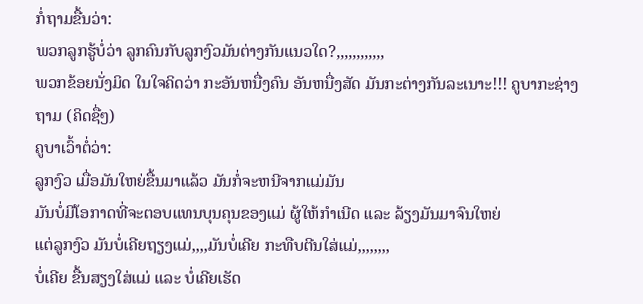ກໍ່ຖາມຂື້ນວ່າ:
ພວກລູກຮູ້ບໍ່ວ່າ ລູກຄົນກັບລູກງົວມັນຕ່າງກັນແນວໃດ?,,,,,,,,,,,,
ພວກຂ້ອຍນັ່ງມິດ ໃນໃຈຄິດວ່າ ກະອັນຫນື່ງຄົນ ອັນຫນື່ງສັດ ມັນກະຕ່າງກັນລະເນາະ!!! ຄູບາກະຊ່າງຖາມ (ຄິດຊື່ໆ)
ຄູບາເວົ້າຕໍ່ວ່າ:
ລູກງົວ ເມື່ອມັນໃຫຍ່ຂື້ນມາແລ້ວ ມັນກໍ່ຈະຫນີຈາກແມ່ມັນ
ມັນບໍ່ມີໂອກາດທີ່ຈະຕອບແທນບຸນຄຸນຂອງແມ່ ຜູ້ໃຫ້ກຳເນີດ ແລະ ລ້ຽງມັນມາຈົນໃຫຍ່
ແຕ່ລູກງົວ ມັນບໍ່ເຄີຍຖຽງແມ່,,,,ມັນບໍ່ເຄີຍ ກະທືບຕີນໃສ່ແມ່,,,,,,,,
ບໍ່ເຄີຍ ຂື້ນສຽງໃສ່ແມ່ ແລະ ບໍ່ເຄີຍເຮັດ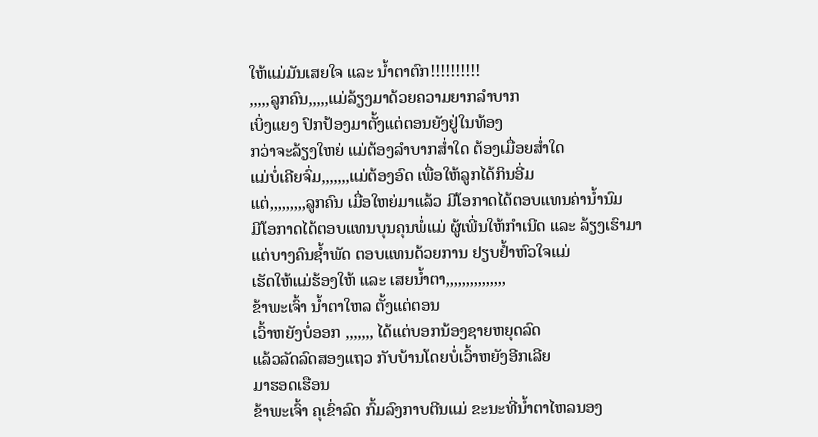ໃຫ້ແມ່ມັນເສຍໃຈ ແລະ ນ້ຳຕາຕົກ!!!!!!!!!!
,,,,,ລູກຄົນ,,,,,ແມ່ລ້ຽງມາດ້ວຍຄວາມຍາກລຳບາກ
ເບິ່ງແຍງ ປົກປ້ອງມາຕັ້ງແຕ່ຕອນຍັງຢູ່ໃນທ້ອງ
ກວ່າຈະລ້ຽງໃຫຍ່ ແມ່ຕ້ອງລຳບາກສ່ຳໃດ ຕ້ອງເມື່ອຍສ່ຳໃດ
ແມ່ບໍ່ເຄີຍຈົ່ມ,,,,,,,ແມ່ຕ້ອງອົດ ເພື່ອໃຫ້ລູກໄດ້ກິນອີ່ມ
ແຕ່,,,,,,,,,ລູກຄົນ ເມື່ອໃຫຍ່ມາແລ້ວ ມີໂອກາດໄດ້ຕອບແທນຄ່ານ້ຳນົມ
ມີໂອກາດໄດ້ຕອບແທນບຸນຄຸນພໍ່ແມ່ ຜູ້ເພີ່ນໃຫ້ກຳເນີດ ແລະ ລ້ຽງເຮົາມາ
ແຕ່ບາງຄົນຊ້ຳພັດ ຕອບແທນດ້ວຍການ ຢຽບຢ້ຳຫົວໃຈແມ່
ເຮັດໃຫ້ແມ່ຮ້ອງໃຫ້ ແລະ ເສຍນ້ຳຕາ,,,,,,,,,,,,,,,
ຂ້າພະເຈົ້າ ນ້ຳຕາໃຫລ ຕັ້ງແຕ່ຕອນ
ເວົ້າຫຍັງບໍ່ອອກ ,,,,,,, ໄດ້ແຕ່ບອກນ້ອງຊາຍຫຍຸດລົດ
ແລ້ວລັດລົດສອງແຖວ ກັບບ້ານໂດຍບໍ່ເວົ້າຫຍັງອີກເລີຍ
ມາຮອດເຮືອນ
ຂ້າພະເຈົ້າ ຄຸເຂົ່າລົດ ກົ້ມລົງກາບຕີນແມ່ ຂະນະທີ່ນ້ຳຕາໄຫລນອງ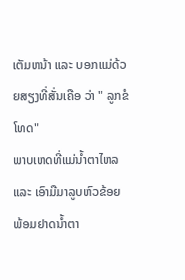ເຕັມຫນ້າ ແລະ ບອກແມ່ດ້ວຍສຽງທີ່ສັ່ນເຄືອ ວ່າ " ລູກຂໍໂທດ"
ພາບເຫດທີ່ແມ່ນ້ຳຕາໄຫລ ແລະ ເອົາມືມາລູບຫົວຂ້ອຍ ພ້ອມຢາດນ້ຳຕາ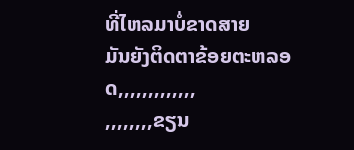ທີ່ໄຫລມາບໍ່ຂາດສາຍ
ມັນຍັງຕິດຕາຂ້ອຍຕະຫລອດ,,,,,,,,,,,,,
,,,,,,,,ຂຽນ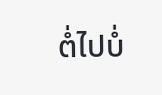ຕໍ່ໄປບໍ່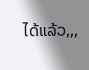ໄດ້ແລ້ວ,,,